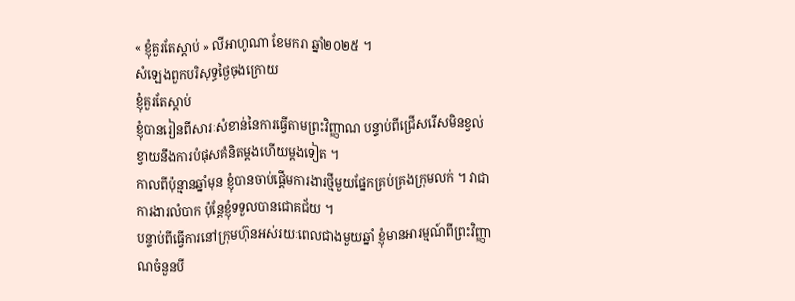« ខ្ញុំគួរតែស្តាប់ » លីអាហូណា ខែមករា ឆ្នាំ២០២៥ ។
សំឡេងពួកបរិសុទ្ធថ្ងៃចុងក្រោយ
ខ្ញុំគួរតែស្តាប់
ខ្ញុំបានរៀនពីសារៈសំខាន់នៃការធ្វើតាមព្រះវិញ្ញាណ បន្ទាប់ពីជ្រើសរើសមិនខ្វល់ខ្វាយនឹងការបំផុសគំនិតម្តងហើយម្តងទៀត ។
កាលពីប៉ុន្មានឆ្នាំមុន ខ្ញុំបានចាប់ផ្តើមការងារថ្មីមួយផ្នែកគ្រប់គ្រងក្រុមលក់ ។ វាជាការងារលំបាក ប៉ុន្តែខ្ញុំទទួលបានជោគជ័យ ។
បន្ទាប់ពីធ្វើការនៅក្រុមហ៊ុនអស់រយៈពេលជាងមួយឆ្នាំ ខ្ញុំមានអារម្មណ៍ពីព្រះវិញ្ញាណចំនួនបី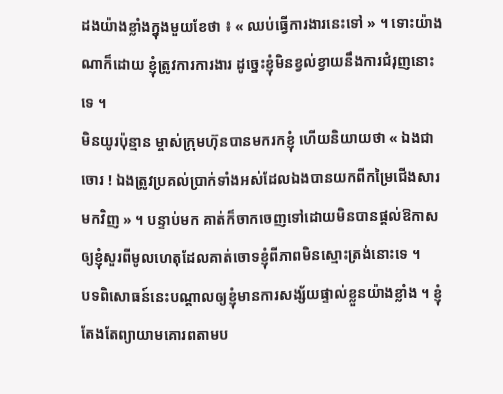ដងយ៉ាងខ្លាំងក្នុងមួយខែថា ៖ « ឈប់ធ្វើការងារនេះទៅ » ។ ទោះយ៉ាងណាក៏ដោយ ខ្ញុំត្រូវការការងារ ដូច្នេះខ្ញុំមិនខ្វល់ខ្វាយនឹងការជំរុញនោះទេ ។
មិនយូរប៉ុន្មាន ម្ចាស់ក្រុមហ៊ុនបានមករកខ្ញុំ ហើយនិយាយថា « ឯងជាចោរ ! ឯងត្រូវប្រគល់ប្រាក់ទាំងអស់ដែលឯងបានយកពីកម្រៃជើងសារមកវិញ » ។ បន្ទាប់មក គាត់ក៏ចាកចេញទៅដោយមិនបានផ្តល់ឱកាសឲ្យខ្ញុំសួរពីមូលហេតុដែលគាត់ចោទខ្ញុំពីភាពមិនស្មោះត្រង់នោះទេ ។
បទពិសោធន៍នេះបណ្តាលឲ្យខ្ញុំមានការសង្ស័យផ្ទាល់ខ្លួនយ៉ាងខ្លាំង ។ ខ្ញុំតែងតែព្យាយាមគោរពតាមប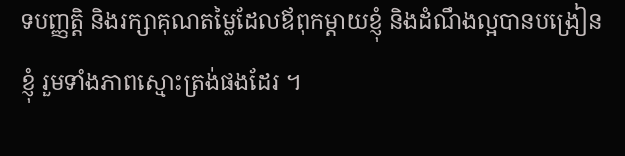ទបញ្ញត្តិ និងរក្សាគុណតម្លៃដែលឪពុកម្ដាយខ្ញុំ និងដំណឹងល្អបានបង្រៀនខ្ញុំ រួមទាំងភាពស្មោះត្រង់ផងដែរ ។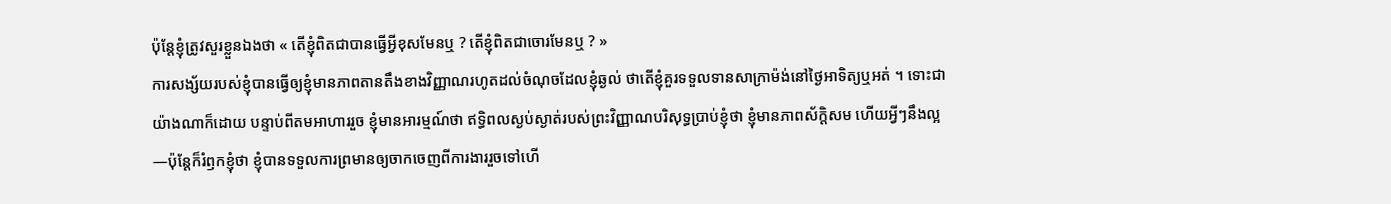ប៉ុន្តែខ្ញុំត្រូវសួរខ្លួនឯងថា « តើខ្ញុំពិតជាបានធ្វើអ្វីខុសមែនឬ ? តើខ្ញុំពិតជាចោរមែនឬ ? »
ការសង្ស័យរបស់ខ្ញុំបានធ្វើឲ្យខ្ញុំមានភាពតានតឹងខាងវិញ្ញាណរហូតដល់ចំណុចដែលខ្ញុំឆ្ងល់ ថាតើខ្ញុំគួរទទួលទានសាក្រាម៉ង់នៅថ្ងៃអាទិត្យឬអត់ ។ ទោះជាយ៉ាងណាក៏ដោយ បន្ទាប់ពីតមអាហាររួច ខ្ញុំមានអារម្មណ៍ថា ឥទ្ធិពលស្ងប់ស្ងាត់របស់ព្រះវិញ្ញាណបរិសុទ្ធប្រាប់ខ្ញុំថា ខ្ញុំមានភាពស័ក្ដិសម ហើយអ្វីៗនឹងល្អ—ប៉ុន្តែក៏រំឭកខ្ញុំថា ខ្ញុំបានទទួលការព្រមានឲ្យចាកចេញពីការងាររួចទៅហើ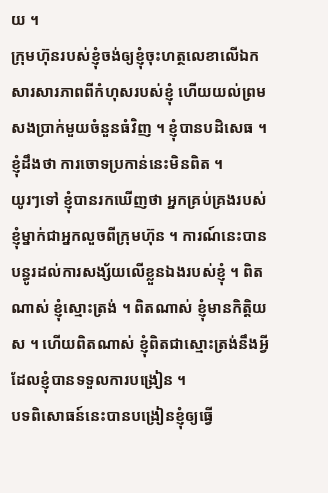យ ។
ក្រុមហ៊ុនរបស់ខ្ញុំចង់ឲ្យខ្ញុំចុះហត្ថលេខាលើឯកសារសារភាពពីកំហុសរបស់ខ្ញុំ ហើយយល់ព្រមសងប្រាក់មួយចំនួនធំវិញ ។ ខ្ញុំបានបដិសេធ ។ ខ្ញុំដឹងថា ការចោទប្រកាន់នេះមិនពិត ។
យូរៗទៅ ខ្ញុំបានរកឃើញថា អ្នកគ្រប់គ្រងរបស់ខ្ញុំម្នាក់ជាអ្នកលួចពីក្រុមហ៊ុន ។ ការណ៍នេះបានបន្ធូរដល់ការសង្ស័យលើខ្លួនឯងរបស់ខ្ញុំ ។ ពិតណាស់ ខ្ញុំស្មោះត្រង់ ។ ពិតណាស់ ខ្ញុំមានកិត្តិយស ។ ហើយពិតណាស់ ខ្ញុំពិតជាស្មោះត្រង់នឹងអ្វីដែលខ្ញុំបានទទួលការបង្រៀន ។
បទពិសោធន៍នេះបានបង្រៀនខ្ញុំឲ្យធ្វើ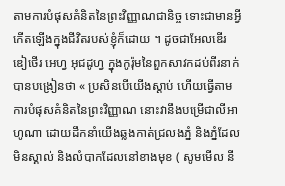តាមការបំផុសគំនិតនៃព្រះវិញ្ញាណជានិច្ច ទោះជាមានអ្វីកើតឡើងក្នុងជីវិតរបស់ខ្ញុំក៏ដោយ ។ ដូចជាអែលឌើរ ឌៀថើរ អេហ្វ អុជដូហ្វ ក្នុងកូរ៉ុមនៃពួកសាវកដប់ពីរនាក់ បានបង្រៀនថា « ប្រសិនបើយើងស្ដាប់ ហើយធ្វើតាមការបំផុសគំនិតនៃព្រះវិញ្ញាណ នោះវានឹងបម្រើជាលីអាហូណា ដោយដឹកនាំយើងឆ្លងកាត់ជ្រលងភ្នំ និងភ្នំដែលមិនស្គាល់ និងលំបាកដែលនៅខាងមុខ ( សូមមើល នី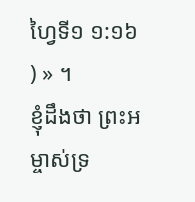ហ្វៃទី១ ១:១៦ ) » ។
ខ្ញុំដឹងថា ព្រះអម្ចាស់ទ្រ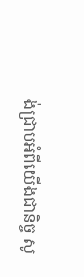ង់ជ្រាបអំពីយើងជានិច្ច សូ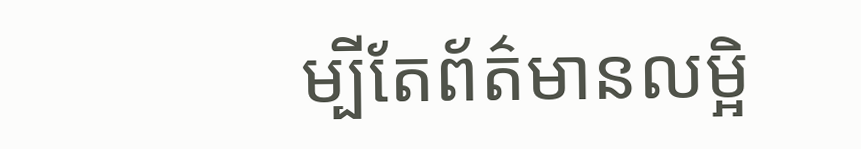ម្បីតែព័ត៌មានលម្អិ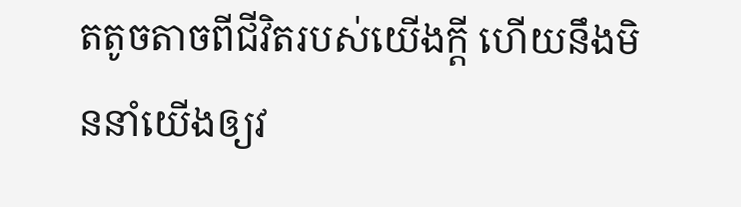តតូចតាចពីជីវិតរបស់យើងក្តី ហើយនឹងមិននាំយើងឲ្យវ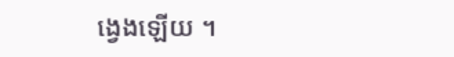ង្វេងឡើយ ។